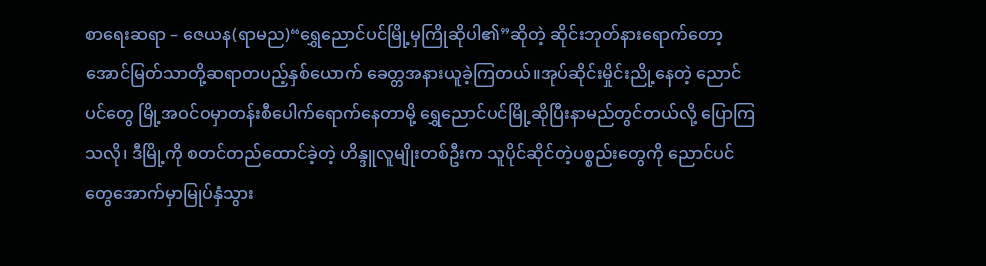စာရေးဆရာ – ဇေယန(ရာမည)“ရွှေညောင်ပင်မြို့မှကြိုဆိုပါ၏”ဆိုတဲ့ ဆိုင်းဘုတ်နားရောက်တော့ အောင်မြတ်သာတို့ဆရာတပည့်နှစ်ယောက် ခေတ္တအနားယူခဲ့ကြတယ်။အုပ်ဆိုင်းမှိုင်းညို့နေတဲ့ ညောင်ပင်တွေ မြို့အဝင်ဝမှာတန်းစီပေါက်ရောက်နေတာမို့ ရွှေညောင်ပင်မြို့ဆိုပြီးနာမည်တွင်တယ်လို့ ပြောကြသလို၊ ဒီမြို့ကို စတင်တည်ထောင်ခဲ့တဲ့ ဟိန္ဒူလူမျိုးတစ်ဦးက သူပိုင်ဆိုင်တဲ့ပစ္စည်းတွေကို ညောင်ပင်တွေအောက်မှာမြုပ်နှံသွား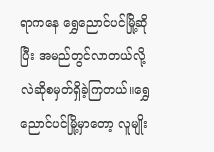ရာကနေ ရွှေညောင်ပင်မြို့ဆိုပြီး အမည်တွင်လာတယ်လို့လဲဆိုစမှတ်ရှိခဲ့ကြတယ်။ရွှေညောင်ပင်မြို့မှာတော့ လူမျိုး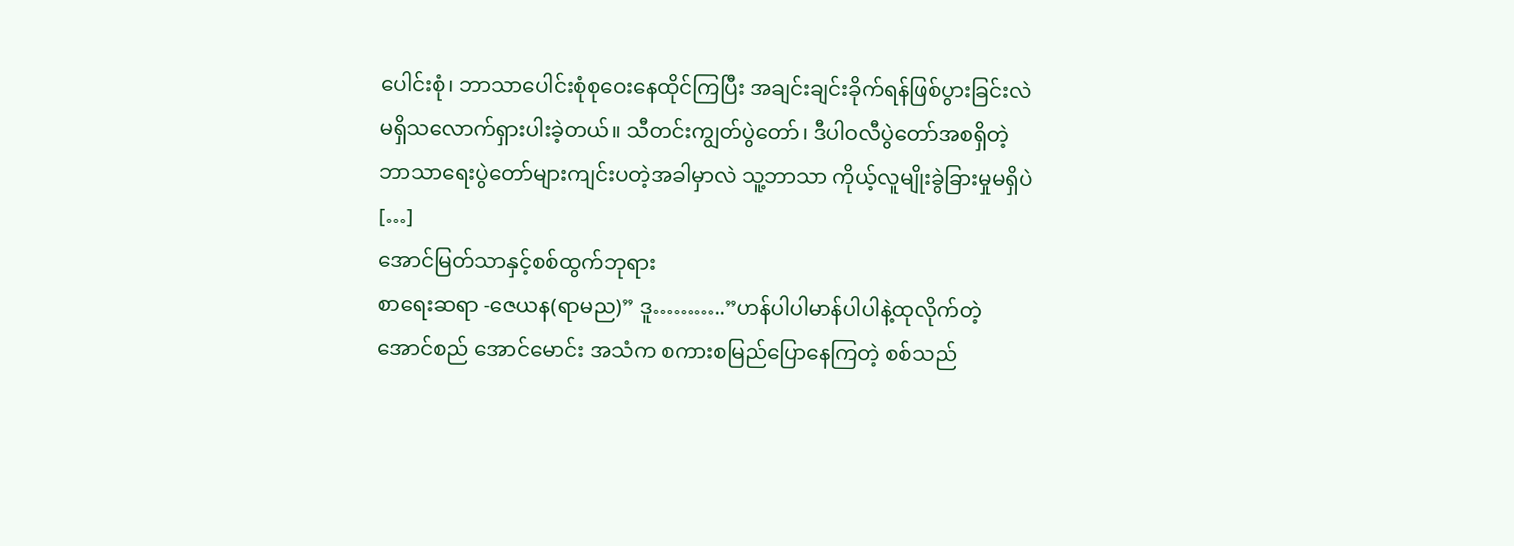ပေါင်းစုံ၊ ဘာသာပေါင်းစုံစုဝေးနေထိုင်ကြပြီး အချင်းချင်းခိုက်ရန်ဖြစ်ပွားခြင်းလဲမရှိသလောက်ရှားပါးခဲ့တယ်။ သီတင်းကျွတ်ပွဲတော်၊ ဒီပါဝလီပွဲတော်အစရှိတဲ့ ဘာသာရေးပွဲတော်များကျင်းပတဲ့အခါမှာလဲ သူ့ဘာသာ ကိုယ့်လူမျိုးခွဲခြားမှုမရှိပဲ […]
အောင်မြတ်သာနှင့်စစ်ထွက်ဘုရား
စာရေးဆရာ -ဇေယန(ရာမည)” ဒူ………..”ဟန်ပါပါမာန်ပါပါနဲ့ထုလိုက်တဲ့အောင်စည် အောင်မောင်း အသံက စကားစမြည်ပြောနေကြတဲ့ စစ်သည်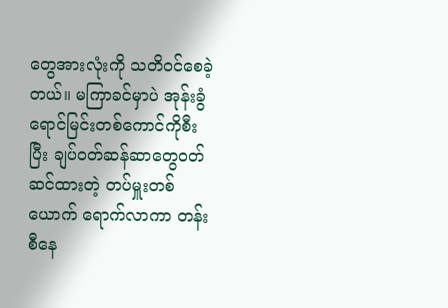တွေအားလုံးကို သတိဝင်စေခဲ့တယ်။ မကြာခင်မှာပဲ အုန်းခွံရောင်မြင်းတစ်ကောင်ကိုစီးပြီး ချပ်ဝတ်ဆန်ဆာတွေဝတ်ဆင်ထားတဲ့ တပ်မှူးတစ်ယောက် ရောက်လာကာ တန်းစီနေ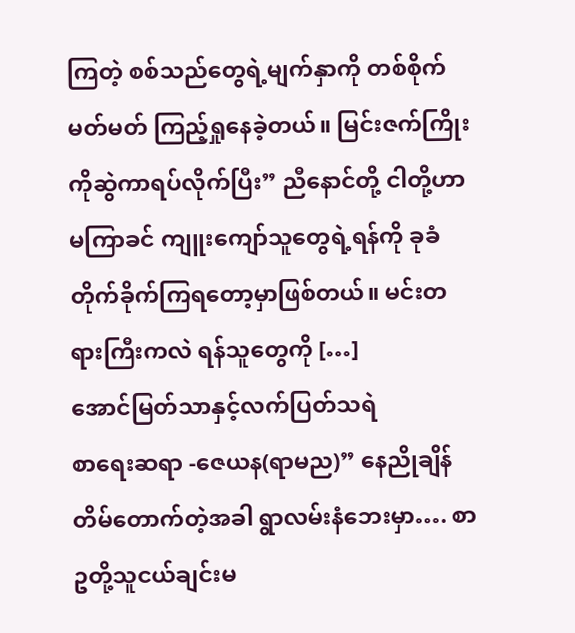ကြတဲ့ စစ်သည်တွေရဲ့မျက်နှာကို တစ်စိုက်မတ်မတ် ကြည့်ရှုနေခဲ့တယ်။ မြင်းဇက်ကြိုးကိုဆွဲကာရပ်လိုက်ပြီး” ညီနောင်တို့ ငါတို့ဟာ မကြာခင် ကျူးကျော်သူတွေရဲ့ရန်ကို ခုခံတိုက်ခိုက်ကြရတော့မှာဖြစ်တယ်။ မင်းတရားကြီးကလဲ ရန်သူတွေကို […]
အောင်မြတ်သာနှင့်လက်ပြတ်သရဲ
စာရေးဆရာ -ဇေယန(ရာမည)” နေညိုချိန် တိမ်တောက်တဲ့အခါ ရွာလမ်းနံဘေးမှာ…. စာဥတို့သူငယ်ချင်းမ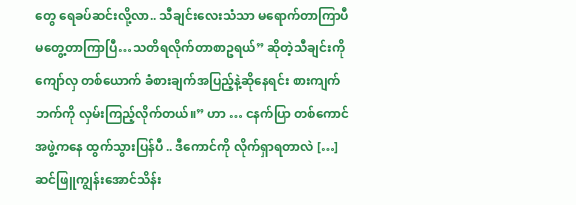တွေ ရေခပ်ဆင်းလို့လာ.. သီချင်းလေးသံသာ မရောက်တာကြာပီ မတွေ့တာကြာပြီ…သတိရလိုက်တာစာဥရယ်” ဆိုတဲ့သီချင်းကို ကျော်လှ တစ်ယောက် ခံစားချက်အပြည့်နဲ့ဆိုနေရင်း စားကျက်ဘက်ကို လှမ်းကြည့်လိုက်တယ်။” ဟာ … ငနက်ပြာ တစ်ကောင် အဖွဲ့ကနေ ထွက်သွားပြန်ပီ .. ဒီကောင်ကို လိုက်ရှာရတာလဲ […]
ဆင်ဖြူကျွန်းအောင်သိန်း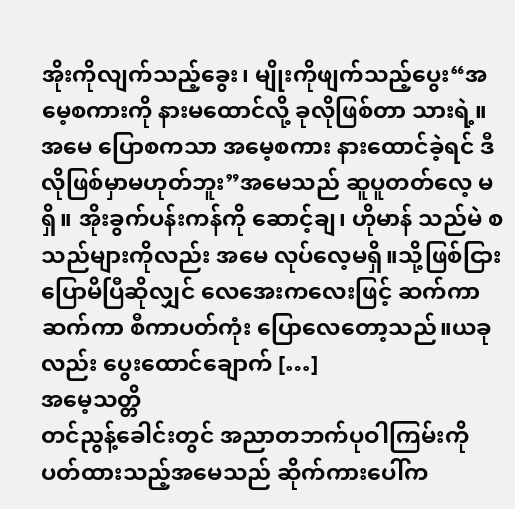အိုးကိုလျက်သည့်ခွေး၊ မျိုးကိုဖျက်သည့်ပွေး“အမေ့စကားကို နားမထောင်လို့ ခုလိုဖြစ်တာ သားရဲ့။ အမေ ပြောစကသာ အမေ့စကား နားထောင်ခဲ့ရင် ဒီလိုဖြစ်မှာမဟုတ်ဘူး”အမေသည် ဆူပူတတ်လေ့ မရှိ။ အိုးခွက်ပန်းကန်ကို ဆောင့်ချ၊ ဟိုမာန် သည်မဲ စသည်များကိုလည်း အမေ လုပ်လေ့မရှိ။သို့ဖြစ်ငြား ပြောမိပြီဆိုလျှင် လေအေးကလေးဖြင့် ဆက်ကာဆက်ကာ စီကာပတ်ကုံး ပြောလေတော့သည်။ယခုလည်း ပွေးထောင်ချောက် […]
အမေ့သတ္တိ
တင်ညွန့်ခေါင်းတွင် အညာတဘက်ပုဝါကြမ်းကို ပတ်ထားသည့်အမေသည် ဆိုက်ကားပေါ်က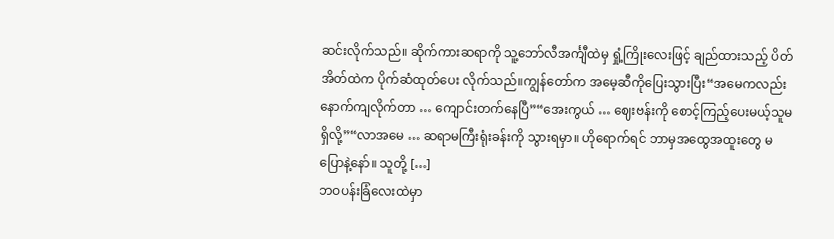ဆင်းလိုက်သည်။ ဆိုက်ကားဆရာကို သူ့ဘော်လီအင်္ကျီထဲမှ ရှုံ့ကြိုးလေးဖြင့် ချည်ထားသည့် ပိတ်အိတ်ထဲက ပိုက်ဆံထုတ်ပေး လိုက်သည်။ကျွန်တော်က အမေ့ဆီကိုပြေးသွားပြီး“အမေကလည်း နောက်ကျလိုက်တာ … ကျောင်းတက်နေပြီ”“အေးကွယ် … ဈေးဗန်းကို စောင့်ကြည့်ပေးမယ့်သူမရှိလို့”“လာအမေ … ဆရာမကြီးရုံးခန်းကို သွားရမှာ။ ဟိုရောက်ရင် ဘာမှအထွေအထူးတွေ မပြောနဲ့နော်။ သူတို့ […]
ဘဝပန်းခြံလေးထဲမှာ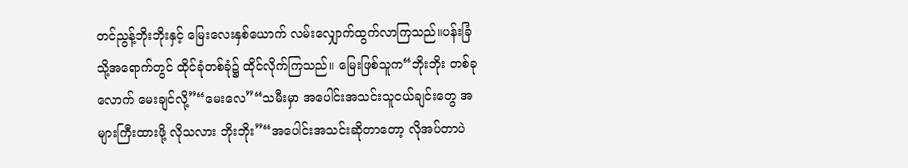တင်ညွန့်ဘိုးဘိုးနှင့် မြေးလေးနှစ်ယောက် လမ်းလျှောက်ထွက်လာကြသည်။ပန်းခြံသို့အရောက်တွင် ထိုင်ခုံတစ်ခုံ၌ ထိုင်လိုက်ကြသည်။ မြေးဖြစ်သူက“ဘိုးဘိုး တစ်ခုလောက် မေးချင်လို့”“မေးလေ”“သမီးမှာ အပေါင်းအသင်းသူငယ်ချင်းတွေ အများကြီးထားဖို့ လိုသလား ဘိုးဘိုး”“အပေါင်းအသင်းဆိုတာတော့ လိုအပ်တာပဲ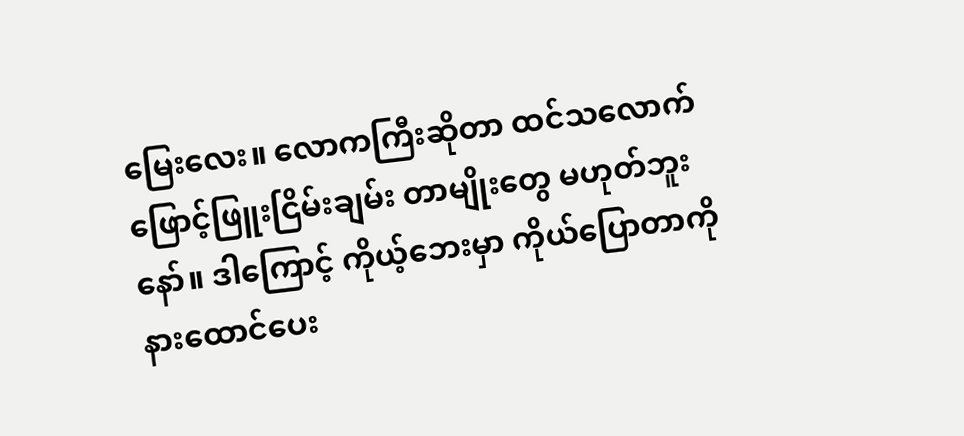မြေးလေး။ လောကကြီးဆိုတာ ထင်သလောက် ဖြောင့်ဖြူးငြိမ်းချမ်း တာမျိုးတွေ မဟုတ်ဘူးနော်။ ဒါကြောင့် ကိုယ့်ဘေးမှာ ကိုယ်ပြောတာကို နားထောင်ပေး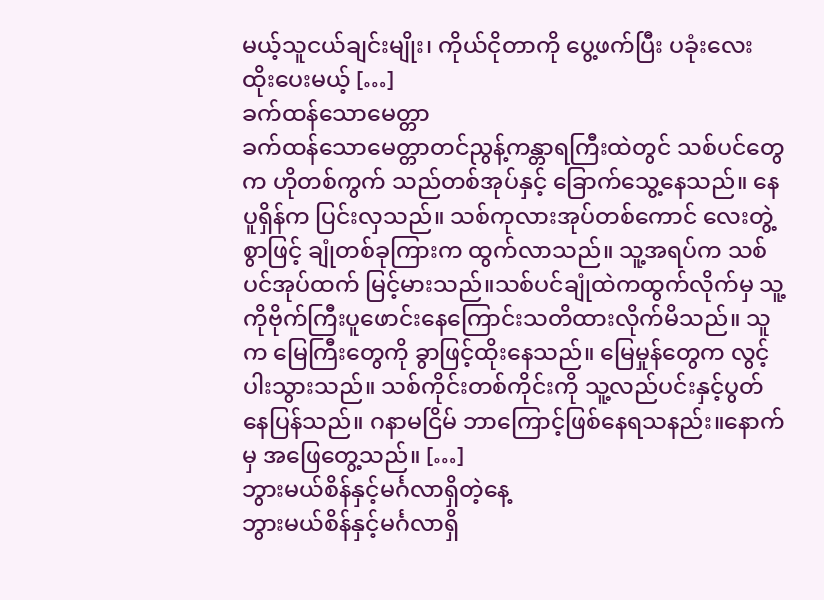မယ့်သူငယ်ချင်းမျိုး၊ ကိုယ်ငိုတာကို ပွေ့ဖက်ပြီး ပခုံးလေးထိုးပေးမယ့် […]
ခက်ထန်သောမေတ္တာ
ခက်ထန်သောမေတ္တာတင်ညွန့်ကန္တာရကြီးထဲတွင် သစ်ပင်တွေက ဟိုတစ်ကွက် သည်တစ်အုပ်နှင့် ခြောက်သွေ့နေသည်။ နေပူရှိန်က ပြင်းလှသည်။ သစ်ကုလားအုပ်တစ်ကောင် လေးတွဲ့စွာဖြင့် ချုံတစ်ခုကြားက ထွက်လာသည်။ သူ့အရပ်က သစ်ပင်အုပ်ထက် မြင့်မားသည်။သစ်ပင်ချုံထဲကထွက်လိုက်မှ သူ့ကိုဗိုက်ကြီးပူဖောင်းနေကြောင်းသတိထားလိုက်မိသည်။ သူက မြေကြီးတွေကို ခွာဖြင့်ထိုးနေသည်။ မြေမှုန်တွေက လွင့်ပါးသွားသည်။ သစ်ကိုင်းတစ်ကိုင်းကို သူ့လည်ပင်းနှင့်ပွတ်နေပြန်သည်။ ဂနာမငြိမ် ဘာကြောင့်ဖြစ်နေရသနည်း။နောက်မှ အဖြေတွေ့သည်။ […]
ဘွားမယ်စိန်နှင့်မင်္ဂလာရှိတဲ့နေ့
ဘွားမယ်စိန်နှင့်မင်္ဂလာရှိ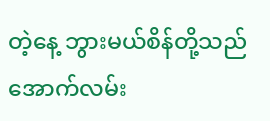တဲ့နေ့ ဘွားမယ်စိန်တို့သည် အောက်လမ်း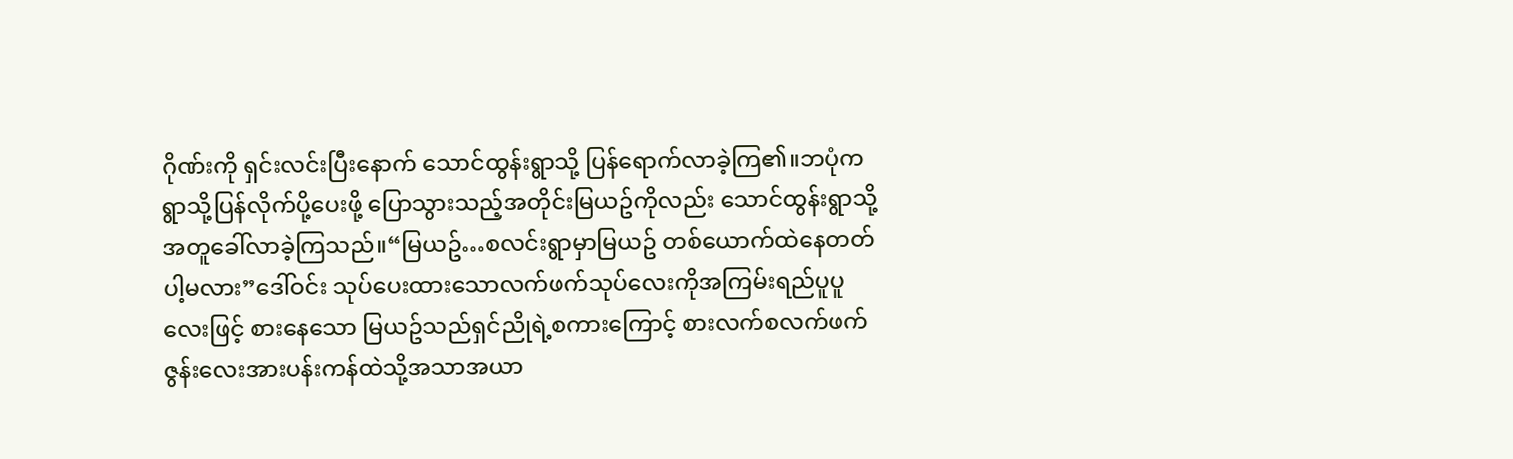ဂိုဏ်းကို ရှင်းလင်းပြီးနောက် သောင်ထွန်းရွာသို့ ပြန်ရောက်လာခဲ့ကြ၏။ဘပုံက ရွာသို့ပြန်လိုက်ပို့ပေးဖို့ ပြောသွားသည့်အတိုင်းမြယဥ်ကိုလည်း သောင်ထွန်းရွာသို့ အတူခေါ်လာခဲ့ကြသည်။“မြယဥ်…စလင်းရွာမှာမြယဥ် တစ်ယောက်ထဲနေတတ်ပါ့မလား”ဒေါ်ဝင်း သုပ်ပေးထားသောလက်ဖက်သုပ်လေးကိုအကြမ်းရည်ပူပူလေးဖြင့် စားနေသော မြယဥ်သည်ရှင်ညိုရဲ့စကားကြောင့် စားလက်စလက်ဖက်ဇွန်းလေးအားပန်းကန်ထဲသို့အသာအယာ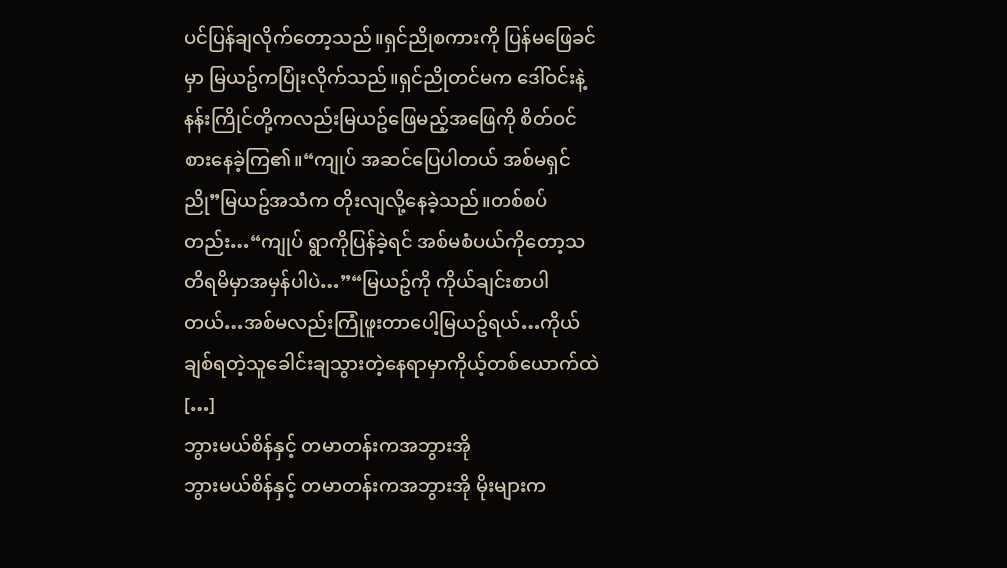ပင်ပြန်ချလိုက်တော့သည်။ရှင်ညိုစကားကို ပြန်မဖြေခင်မှာ မြယဥ်ကပြုံးလိုက်သည်။ရှင်ညိုတင်မက ဒေါ်ဝင်းနဲ့နန်းကြိုင်တို့ကလည်းမြယဥ်ဖြေမည့်အဖြေကို စိတ်ဝင်စားနေခဲ့ကြ၏။“ကျုပ် အဆင်ပြေပါတယ် အစ်မရှင်ညို”မြယဥ်အသံက တိုးလျလို့နေခဲ့သည်။တစ်စပ်တည်း…“ကျုပ် ရွာကိုပြန်ခဲ့ရင် အစ်မစံပယ်ကိုတော့သတိရမိမှာအမှန်ပါပဲ…”“မြယဥ်ကို ကိုယ်ချင်းစာပါတယ်…အစ်မလည်းကြုံဖူးတာပေါ့မြယဥ်ရယ်…ကိုယ်ချစ်ရတဲ့သူခေါင်းချသွားတဲ့နေရာမှာကိုယ့်တစ်ယောက်ထဲ […]
ဘွားမယ်စိန်နှင့် တမာတန်းကအဘွားအို
ဘွားမယ်စိန်နှင့် တမာတန်းကအဘွားအို မိုးများက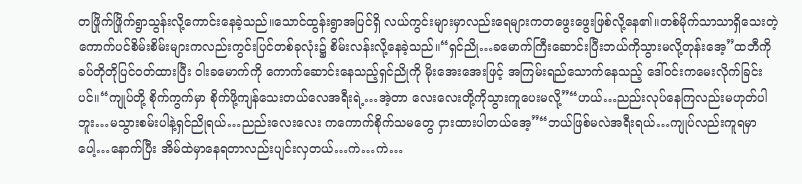တဖြိုက်ဖြိုက်ရွာသွန်းလို့ကောင်းနေခဲ့သည်။သောင်ထွန်းရွာအပြင်ရှိ လယ်ကွင်းများမှာလည်းရေများကတဖွေးဖွေးဖြစ်လို့နေ၏။တစ်မိုက်သာသာရှိသေးတဲ့ကောက်ပင်စိမ်းစိမ်းများကလည်းကွင်းပြင်တစ်ခုလုံး၌ စိမ်းလန်းလို့နေခဲ့သည်။“ရှင်ညို…ခမောက်ကြီးဆောင်းပြီးဘယ်ကိုသွားမလို့တုန်းအေ့”ထဘီကို ခပ်တိုတိုပြင်ဝတ်ထားပြီး ဝါးခမောက်ကို ကောက်ဆောင်းနေသည့်ရှင်ညိုကို မိုးအေးအေးဖြင့် အကြမ်းရည်သောက်နေသည့် ဒေါ်ဝင်းကမေးလိုက်ခြင်းပင်။“ကျုပ်တို့ စိုက်ကွက်မှာ စိုက်ဖို့ကျန်သေးတယ်လေအရီးရဲ့…အဲ့တာ လေးလေးတို့ကိုသွားကူပေးမလို့”“ဟယ်…ညည်းလုပ်နေကြလည်းမဟုတ်ပါဘူး…မသွားစမ်းပါနဲ့ရှင်ညိုရယ်…ညည်းလေးလေး ကကောက်စိုက်သမတွေ ငှားထားပါတယ်အေ့”“ဘယ်ဖြစ်မလဲအရီးရယ်…ကျုပ်လည်းကူရမှာပေါ့…နောက်ပြီး အိမ်ထဲမှာနေရတာလည်းပျင်းလှတယ်…ကဲ…ကဲ…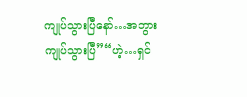ကျုပ်သွားပြီနော်…အဘွား ကျုပ်သွားပြီ”“ဟဲ့…ရှင်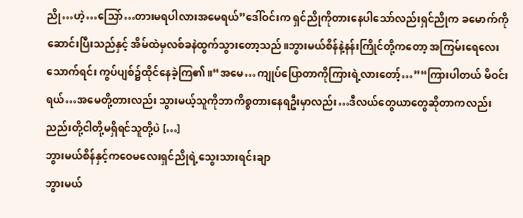ညို…ဟဲ့…သြော်…တားမရပါလားအမေရယ်”ဒေါ်ဝင်းက ရှင်ညိုကိုတားနေပါသော်လည်းရှင်ညိုက ခမောက်ကိုဆောင်းပြီးသည်နှင့် အိမ်ထဲမှလစ်ခနဲထွက်သွားတော့သည်။ဘွားမယ်စိန်နဲ့နန်းကြိုင်တို့ကတော့ အကြမ်းရေလေးသောက်ရင်း ကွပ်ပျစ်၌ထိုင်နေခဲ့ကြ၏။“အမေ…ကျုပ်ပြောတာကိုကြားရဲ့လားတော့်…”“ကြားပါတယ် မိဝင်းရယ်…အမေတို့တားလည်း သွားမယ့်သူကိုဘာကိစ္စတားနေရဦးမှာလည်း…ဒီလယ်တွေယာတွေဆိုတာကလည်းညည်းတို့ငါတို့မရှိရင်သူတို့ပဲ […]
ဘွားမယ်စိန်နှင့်ကဝေမလေးရှင်ညိုရဲ့သွေးသားရင်းချာ
ဘွားမယ်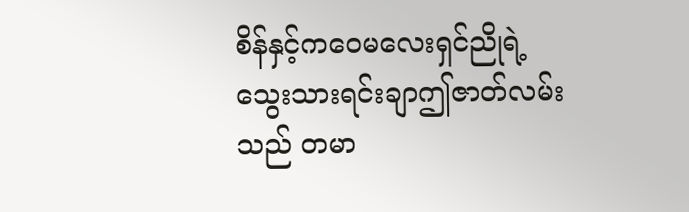စိန်နှင့်ကဝေမလေးရှင်ညိုရဲ့သွေးသားရင်းချာဤဇာတ်လမ်းသည် တမာ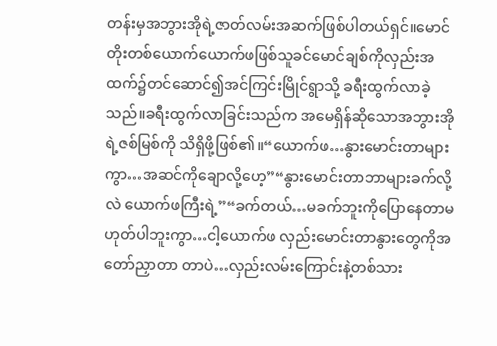တန်းမှအဘွားအိုရဲ့ဇာတ်လမ်းအဆက်ဖြစ်ပါတယ်ရှင်။မောင်တိုးတစ်ယောက်ယောက်ဖဖြစ်သူခင်မောင်ချစ်ကိုလှည်းအထက်၌တင်ဆောင်၍အင်ကြင်းမြိုင်ရွာသို့ ခရီးထွက်လာခဲ့သည်။ခရီးထွက်လာခြင်းသည်က အမေရှိန်ဆိုသောအဘွားအိုရဲ့ဇစ်မြစ်ကို သိရှိဖို့ဖြစ်၏။“ယောက်ဖ…နွားမောင်းတာများကွာ…အဆင်ကိုချောလို့ဟေ့”“နွားမောင်းတာဘာများခက်လို့လဲ ယောက်ဖကြီးရဲ့”“ခက်တယ်…မခက်ဘူးကိုပြောနေတာမဟုတ်ပါဘူးကွာ…ငါ့ယောက်ဖ လှည်းမောင်းတာနွားတွေကိုအတော်ညှာတာ တာပဲ…လှည်းလမ်းကြောင်းနဲ့တစ်သား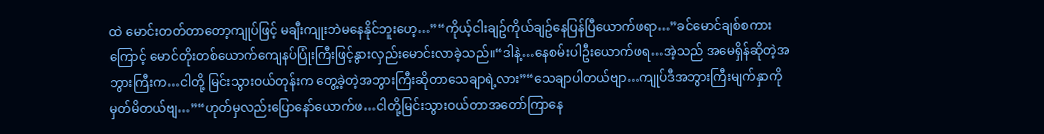ထဲ မောင်းတတ်တာတော့ကျုပ်ဖြင့် မချီးကျုးဘဲမနေနိုင်ဘူးဟေ့…”“ကိုယ့်ငါးချဥ်ကိုယ်ချဥ်နေပြန်ပြီယောက်ဖရာ…”ခင်မောင်ချစ်စကားကြောင့် မောင်တိုးတစ်ယောက်ကျေနပ်ပြုံးကြီးဖြင့်နွားလှည်းမောင်းလာခဲ့သည်။“ဒါနဲ့…နေစမ်းပါဦးယောက်ဖရ…အဲ့သည် အမေရှိန်ဆိုတဲ့အဘွားကြီးက…ငါတို့ မြင်းသွားဝယ်တုန်းက တွေ့ခဲ့တဲ့အဘွားကြီးဆိုတာသေချာရဲ့လား”“သေချာပါတယ်ဗျာ…ကျုပ်ဒီအဘွားကြီးမျက်နှာကို မှတ်မိတယ်ဗျ…”“ဟုတ်မှလည်းပြောနော်ယောက်ဖ…ငါတို့မြင်းသွားဝယ်တာအတော်ကြာနေ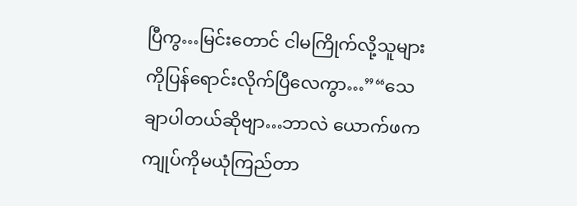ပြီကွ…မြင်းတောင် ငါမကြိုက်လို့သူများကိုပြန်ရောင်းလိုက်ပြီလေကွာ…”“သေချာပါတယ်ဆိုဗျာ…ဘာလဲ ယောက်ဖက ကျုပ်ကိုမယုံကြည်တာ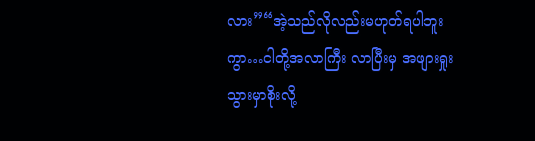လား”“အဲ့သည်လိုလည်းမဟုတ်ရပါဘူးကွာ…ငါတို့အလာကြီး လာပြီးမှ အဖျားရှုးသွားမှာစိုးလို့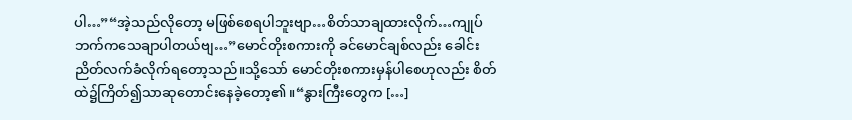ပါ…”“အဲ့သည်လိုတော့ မဖြစ်စေရပါဘူးဗျာ…စိတ်သာချထားလိုက်…ကျုပ်ဘက်ကသေချာပါတယ်ဗျ…”မောင်တိုးစကားကို ခင်မောင်ချစ်လည်း ခေါင်းညိတ်လက်ခံလိုက်ရတော့သည်။သို့သော် မောင်တိုးစကားမှန်ပါစေဟုလည်း စိတ်ထဲ၌ကြိတ်၍သာဆုတောင်းနေခဲ့တော့၏။“နွားကြီးတွေက […]